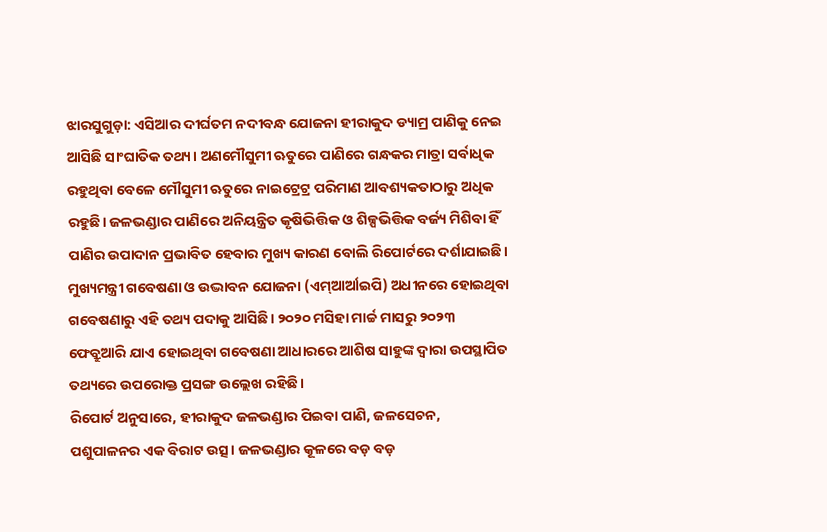ଝାରସୁଗୁଡ଼ା: ଏସିଆର ଦୀର୍ଘତମ ନଦୀବନ୍ଧ ଯୋଜନା ହୀରାକୁଦ ଡ୍ୟାମ୍ର ପାଣିକୁ ନେଇ ଆସିଛି ସାଂଘାତିକ ତଥ୍ୟ। ଅଣମୌସୁମୀ ଋତୁରେ ପାଣିରେ ଗନ୍ଧକର ମାତ୍ରା ସର୍ବାଧିକ ରହୁଥିବା ବେଳେ ମୌସୁମୀ ଋତୁରେ ନାଇଟ୍ରେଟ୍ର ପରିମାଣ ଆବଶ୍ୟକତାଠାରୁ ଅଧିକ ରହୁଛି। ଜଳଭଣ୍ଡାର ପାଣିରେ ଅନିୟନ୍ତ୍ରିତ କୃଷିଭିତ୍ତିକ ଓ ଶିଳ୍ପଭିତ୍ତିକ ବର୍ଜ୍ୟ ମିଶିବା ହିଁ ପାଣିର ଉପାଦାନ ପ୍ରଭାବିତ ହେବାର ମୁଖ୍ୟ କାରଣ ବୋଲି ରିପୋର୍ଟରେ ଦର୍ଶାଯାଇଛି। ମୁଖ୍ୟମନ୍ତ୍ରୀ ଗବେଷଣା ଓ ଉଦ୍ଭାବନ ଯୋଜନା (ଏମ୍ଆର୍ଆଇପି) ଅଧୀନରେ ହୋଇଥିବା ଗବେଷଣାରୁ ଏହି ତଥ୍ୟ ପଦାକୁ ଆସିଛି। ୨୦୨୦ ମସିହା ମାର୍ଚ୍ଚ ମାସରୁ ୨୦୨୩ ଫେବ୍ରୁଆରି ଯାଏ ହୋଇଥିବା ଗବେଷଣା ଆଧାରରେ ଆଶିଷ ସାହୁଙ୍କ ଦ୍ବାରା ଉପସ୍ଥାପିତ ତଥ୍ୟରେ ଉପରୋକ୍ତ ପ୍ରସଙ୍ଗ ଉଲ୍ଲେଖ ରହିଛି।
ରିପୋର୍ଟ ଅନୁସାରେ, ହୀରାକୁଦ ଜଳଭଣ୍ଡାର ପିଇବା ପାଣି, ଜଳସେଚନ, ପଶୁପାଳନର ଏକ ବିରାଟ ଉତ୍ସ। ଜଳଭଣ୍ଡାର କୂଳରେ ବଡ଼ ବଡ଼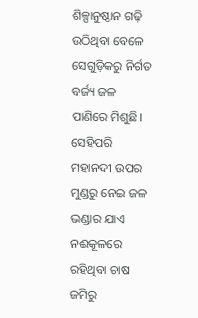ଶିଳ୍ପାନୁଷ୍ଠାନ ଗଢ଼ି ଉଠିଥିବା ବେଳେ ସେଗୁଡ଼ିକରୁ ନିର୍ଗତ ବର୍ଜ୍ୟ ଜଳ ପାଣିରେ ମିଶୁଛି। ସେହିପରି ମହାନଦୀ ଉପର ମୁଣ୍ଡରୁ ନେଇ ଜଳ ଭଣ୍ଡାର ଯାଏ ନଈକୂଳରେ ରହିଥିବା ଚାଷ ଜମିରୁ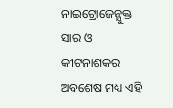ନାଇଟ୍ରୋଜେନ୍ଯୁକ୍ତ ସାର ଓ କୀଟନାଶକର ଅବଶେଷ ମଧ୍ୟ ଏହି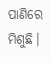ପାଣିରେ ମିଶୁଛି।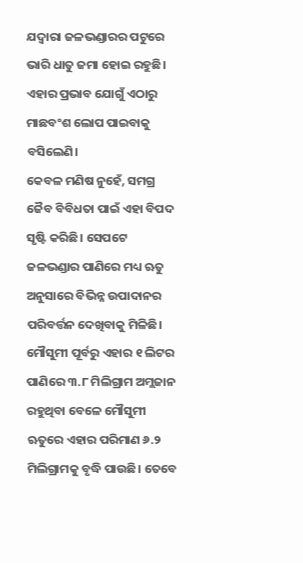ଯଦ୍ବାରା ଜଳଭଣ୍ଡାରର ପଟୁରେ ଭାରି ଧାତୁ ଜମା ହୋଇ ରହୁଛି। ଏହାର ପ୍ରଭାବ ଯୋଗୁଁ ଏଠାରୁ ମାଛବଂଶ ଲୋପ ପାଇବାକୁ ବସିଲେଣି।
କେବଳ ମଣିଷ ନୁହେଁ, ସମଗ୍ର ଜୈବ ବିବିଧତା ପାଇଁ ଏହା ବିପଦ ସୃଷ୍ଟି କରିଛି। ସେପଟେ ଜଳଭଣ୍ଡାର ପାଣିରେ ମଧ୍ୟ ଋତୁ ଅନୁସାରେ ବିଭିନ୍ନ ଉପାଦାନର ପରିବର୍ତ୍ତନ ଦେଖିବାକୁ ମିଳିଛି। ମୌସୁମୀ ପୂର୍ବରୁ ଏହାର ୧ ଲିଟର ପାଣିରେ ୩.୮ ମିଲିଗ୍ରାମ ଅମ୍ଲଜାନ ରହୁଥିବା ବେଳେ ମୌସୁମୀ ଋତୁରେ ଏହାର ପରିମାଣ ୬.୨ ମିଲିଗ୍ରାମକୁ ବୃଦ୍ଧି ପାଉଛି। ତେବେ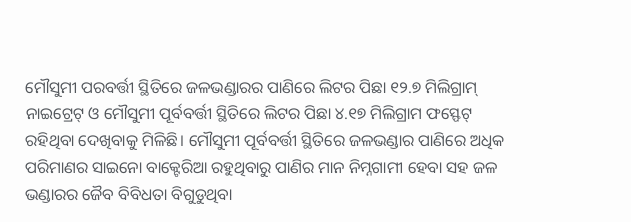ମୌସୁମୀ ପରବର୍ତ୍ତୀ ସ୍ଥିତିରେ ଜଳଭଣ୍ଡାରର ପାଣିରେ ଲିଟର ପିଛା ୧୨.୭ ମିଲିଗ୍ରାମ୍ ନାଇଟ୍ରେଟ୍ ଓ ମୌସୁମୀ ପୂର୍ବବର୍ତ୍ତୀ ସ୍ଥିତିରେ ଲିଟର ପିଛା ୪.୧୭ ମିଲିଗ୍ରାମ ଫସ୍ଫେଟ୍ ରହିଥିବା ଦେଖିବାକୁ ମିଳିଛି। ମୌସୁମୀ ପୂର୍ବବର୍ତ୍ତୀ ସ୍ଥିତିରେ ଜଳଭଣ୍ଡାର ପାଣିରେ ଅଧିକ ପରିମାଣର ସାଇନୋ ବାକ୍ଟେରିଆ ରହୁଥିବାରୁ ପାଣିର ମାନ ନିମ୍ନଗାମୀ ହେବା ସହ ଜଳ ଭଣ୍ଡାରର ଜୈବ ବିବିଧତା ବିଗୁଡୁଥିବା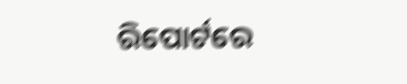ରିପୋର୍ଟରେ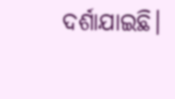ଦର୍ଶାଯାଇଛି।